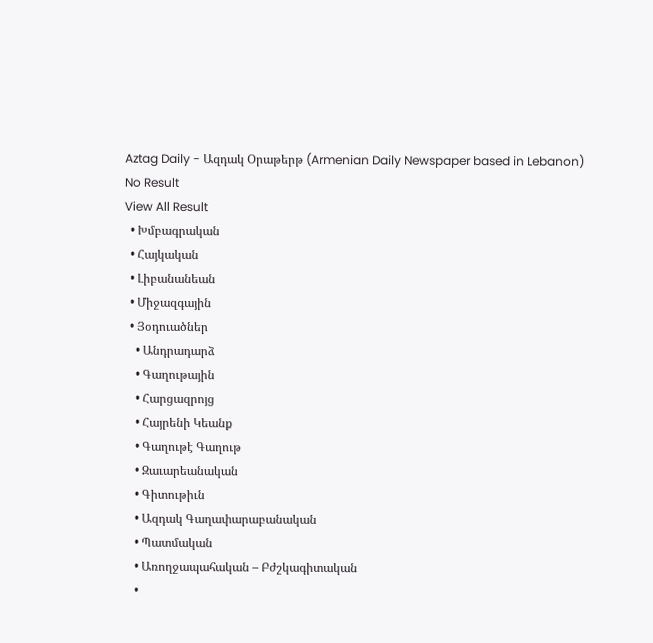Aztag Daily - Ազդակ Օրաթերթ (Armenian Daily Newspaper based in Lebanon)
No Result
View All Result
  • Խմբագրական
  • Հայկական
  • Լիբանանեան
  • Միջազգային
  • Յօդուածներ
    • Անդրադարձ
    • Գաղութային
    • Հարցազրոյց
    • Հայրենի Կեանք
    • Գաղութէ Գաղութ
    • Զաւարեանական
    • Գիտութիւն
    • Ազդակ Գաղափարաբանական
    • Պատմական
    • Առողջապահական – Բժշկագիտական
    •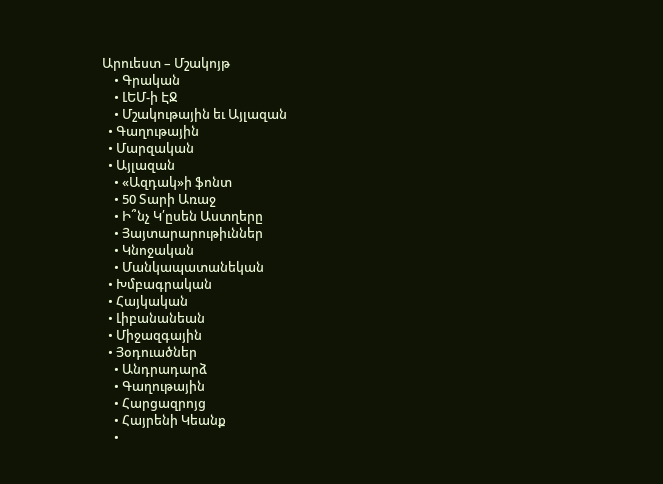Արուեստ – Մշակոյթ
    • Գրական
    • ԼԵՄ-ի ԷՋ
    • Մշակութային եւ Այլազան
  • Գաղութային
  • Մարզական
  • Այլազան
    • «Ազդակ»ի ֆոնտ
    • 50 Տարի Առաջ
    • Ի՞նչ Կ՛ըսեն Աստղերը
    • Յայտարարութիւններ
    • Կնոջական
    • Մանկապատանեկան
  • Խմբագրական
  • Հայկական
  • Լիբանանեան
  • Միջազգային
  • Յօդուածներ
    • Անդրադարձ
    • Գաղութային
    • Հարցազրոյց
    • Հայրենի Կեանք
    •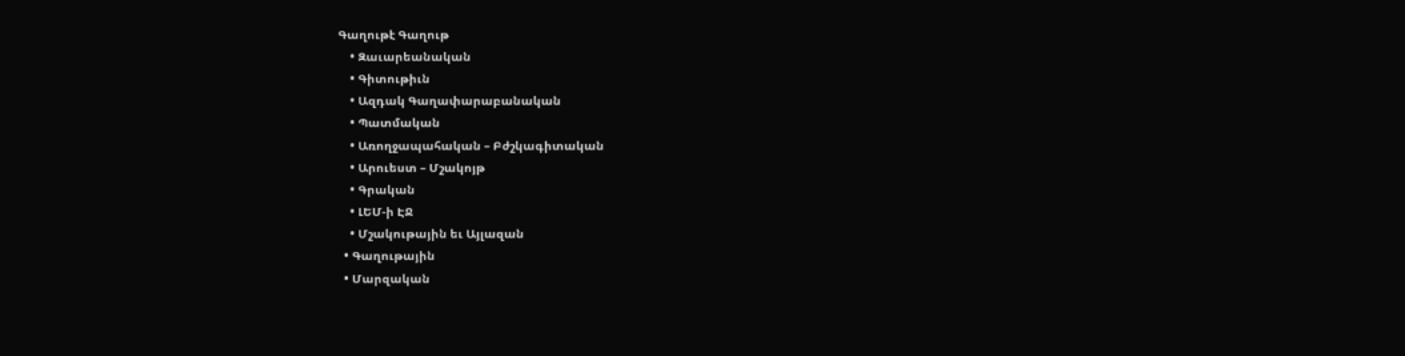Գաղութէ Գաղութ
    • Զաւարեանական
    • Գիտութիւն
    • Ազդակ Գաղափարաբանական
    • Պատմական
    • Առողջապահական – Բժշկագիտական
    • Արուեստ – Մշակոյթ
    • Գրական
    • ԼԵՄ-ի ԷՋ
    • Մշակութային եւ Այլազան
  • Գաղութային
  • Մարզական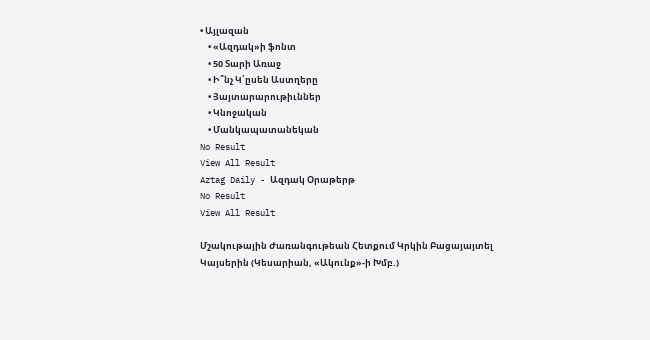• Այլազան
    • «Ազդակ»ի ֆոնտ
    • 50 Տարի Առաջ
    • Ի՞նչ Կ՛ըսեն Աստղերը
    • Յայտարարութիւններ
    • Կնոջական
    • Մանկապատանեկան
No Result
View All Result
Aztag Daily - Ազդակ Օրաթերթ
No Result
View All Result

Մշակութային Ժառանգութեան Հետքում Կրկին Բացայայտել Կայսերին (Կեսարիան, «Ակունք»-ի Խմբ.)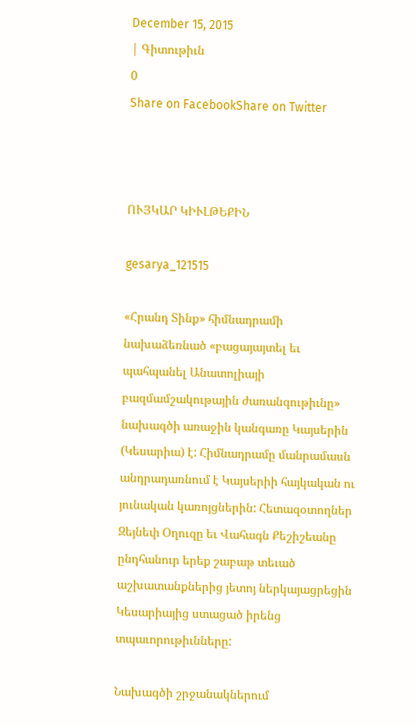December 15, 2015
| Գիտութիւն
0
Share on FacebookShare on Twitter



ՈՒՅԿԱՐ ԿԻՒԼԹԵՔԻՆ

gesarya_121515

«Հրանդ Տինք» հիմնադրամի նախաձեռնած «բացայայտել եւ պահպանել Անատոլիայի բազմամշակութային ժառանգութիւնը» նախագծի առաջին կանգառը Կայսերին (Կեսարիա) է: Հիմնադրամը մանրամասն անդրադառնում է Կայսերիի հայկական ու յունական կառոյցներին: Հետազօտողներ Զեյնեփ Օղուզը եւ Վահագն Քեշիշեանը ընդհանուր երեք շաբաթ տեւած աշխատանքներից յետոյ ներկայացրեցին Կեսարիայից ստացած իրենց տպաւորութիւնները:

Նախագծի շրջանակներում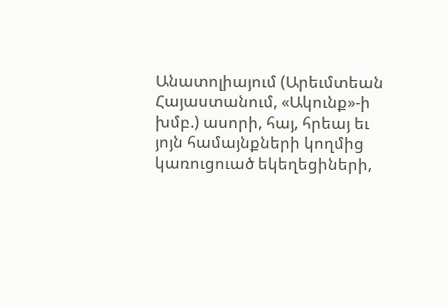Անատոլիայում (Արեւմտեան Հայաստանում, «Ակունք»-ի խմբ.) ասորի, հայ, հրեայ եւ յոյն համայնքների կողմից կառուցուած եկեղեցիների,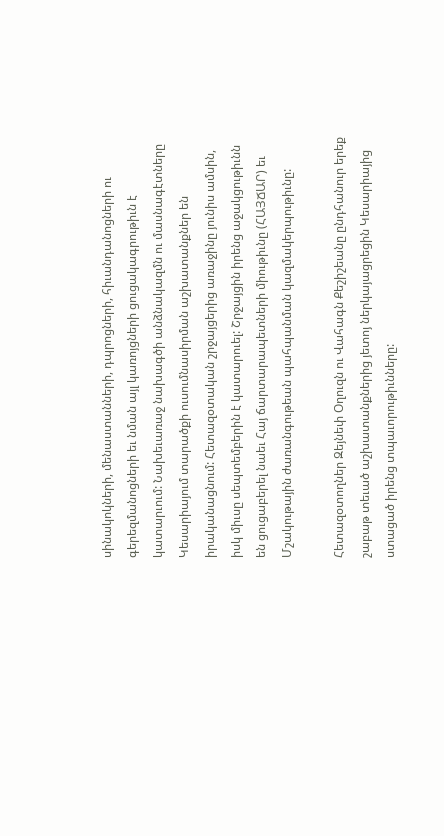սինակոկների, մենաստանների, դպրոցների, հիւանդանոցների ու գերեզմանոցների եւ նման այլ կառոյցների ցուցակագրութիւն է կատարւում: Նախեւառաջ նախագծի անձնակազմն ու մասնագէտները Կեսարիայում տարածքի ուսումնասիրման աշխատանքներ են իրականացնում: Հետազօտական շրջայցերից առաջինը յունիս ամսին, իսկ միւսը սեպտեմբերին է կատարուել: Շրջայցին իրենց աջակցութիւնն են ցուցաբերել նաեւ Հայ ճարտարապետների միութիւնը (ՀԱՅՃԱՐ) եւ Մշակութային ժառանգութեան պահպանման կազմակերպութիւնը:

Հետազօտողներ Զեյնեփ Օղուզն ու Վահագն Քեշիշեանը ընդհանուր երեք շաբաթ տեւած աշխատանքներից յետոյ ներկայացրեցին Կեսարիայից ստացած իրենց տպաւորութիւնները: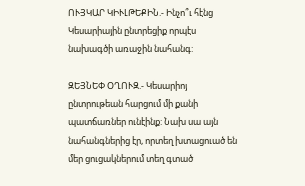ՈՒՅԿԱՐ ԿԻՒԼԹԵՔԻՆ.- Ինչո՞ւ հէնց Կեսարիային ընտրեցիք որպէս նախագծի առաջին նահանգ:

ԶԵՅՆԵՓ ՕՂՈՒԶ.- Կեսարիոյ ընտրութեան հարցում մի քանի պատճառներ ունէինք: Նախ սա այն նահանգներից էր, որտեղ խտացուած են մեր ցուցակներում տեղ գտած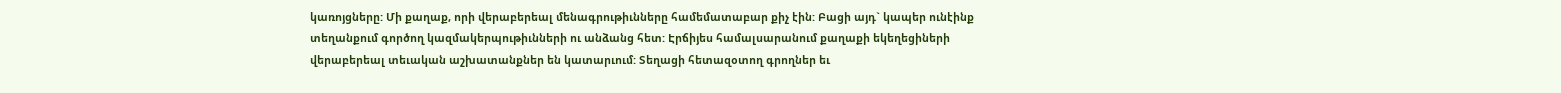կառոյցները: Մի քաղաք, որի վերաբերեալ մենագրութիւնները համեմատաբար քիչ էին: Բացի այդ` կապեր ունէինք տեղանքում գործող կազմակերպութիւնների ու անձանց հետ: Էրճիյես համալսարանում քաղաքի եկեղեցիների վերաբերեալ տեւական աշխատանքներ են կատարւում: Տեղացի հետազօտող գրողներ եւ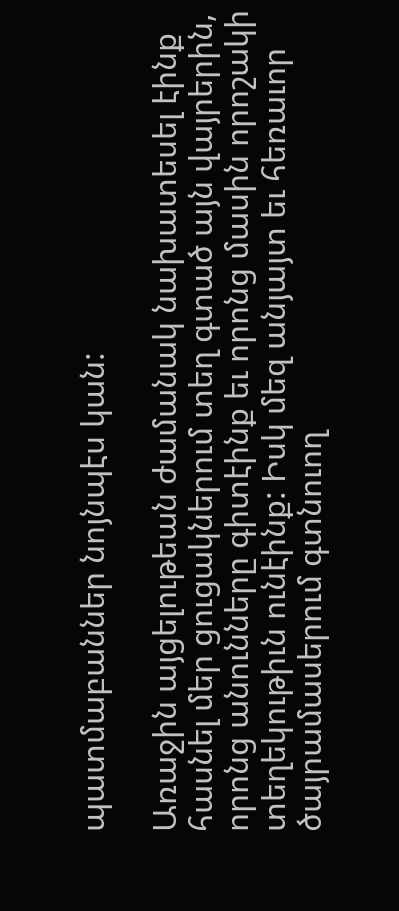պատմաբաններ նոյնպէս կան:

Առաջին այցելութեան ժամանակ նախատեսել էինք հասնել մեր ցուցակներում տեղ գտած այն վայրերին, որոնց անունները գիտէինք եւ որոնց մասին որոշակի տեղեկութիւն ունէինք: Իսկ մեզ անյայտ եւ հեռաւոր ծայրամասերում գտնուող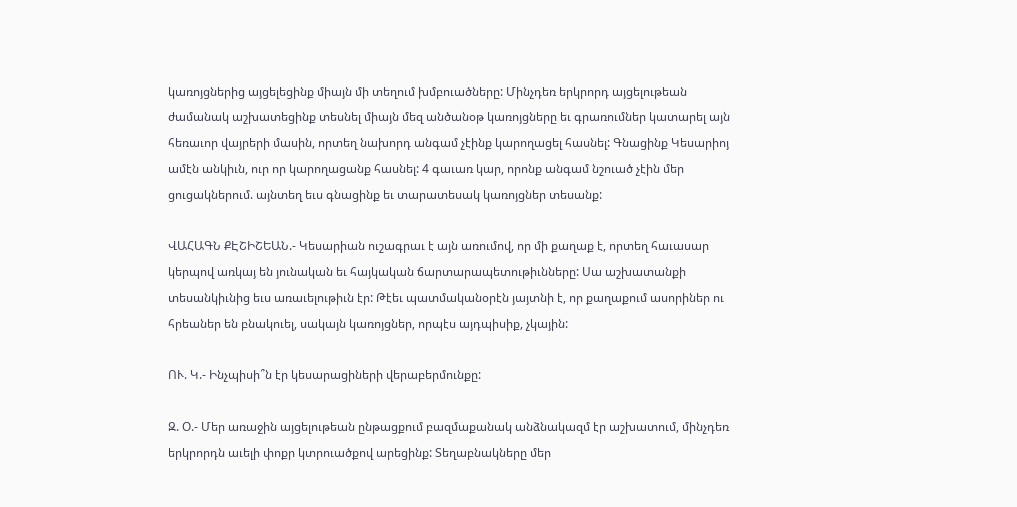կառոյցներից այցելեցինք միայն մի տեղում խմբուածները: Մինչդեռ երկրորդ այցելութեան ժամանակ աշխատեցինք տեսնել միայն մեզ անծանօթ կառոյցները եւ գրառումներ կատարել այն հեռաւոր վայրերի մասին, որտեղ նախորդ անգամ չէինք կարողացել հասնել: Գնացինք Կեսարիոյ ամէն անկիւն, ուր որ կարողացանք հասնել: 4 գաւառ կար, որոնք անգամ նշուած չէին մեր ցուցակներում. այնտեղ եւս գնացինք եւ տարատեսակ կառոյցներ տեսանք:

ՎԱՀԱԳՆ ՔԷՇԻՇԵԱՆ.- Կեսարիան ուշագրաւ է այն առումով, որ մի քաղաք է, որտեղ հաւասար կերպով առկայ են յունական եւ հայկական ճարտարապետութիւնները: Սա աշխատանքի տեսանկիւնից եւս առաւելութիւն էր: Թէեւ պատմականօրէն յայտնի է, որ քաղաքում ասորիներ ու հրեաներ են բնակուել, սակայն կառոյցներ, որպէս այդպիսիք, չկային:

ՈՒ. Կ.- Ինչպիսի՞ն էր կեսարացիների վերաբերմունքը:

Զ. Օ.- Մեր առաջին այցելութեան ընթացքում բազմաքանակ անձնակազմ էր աշխատում, մինչդեռ երկրորդն աւելի փոքր կտրուածքով արեցինք: Տեղաբնակները մեր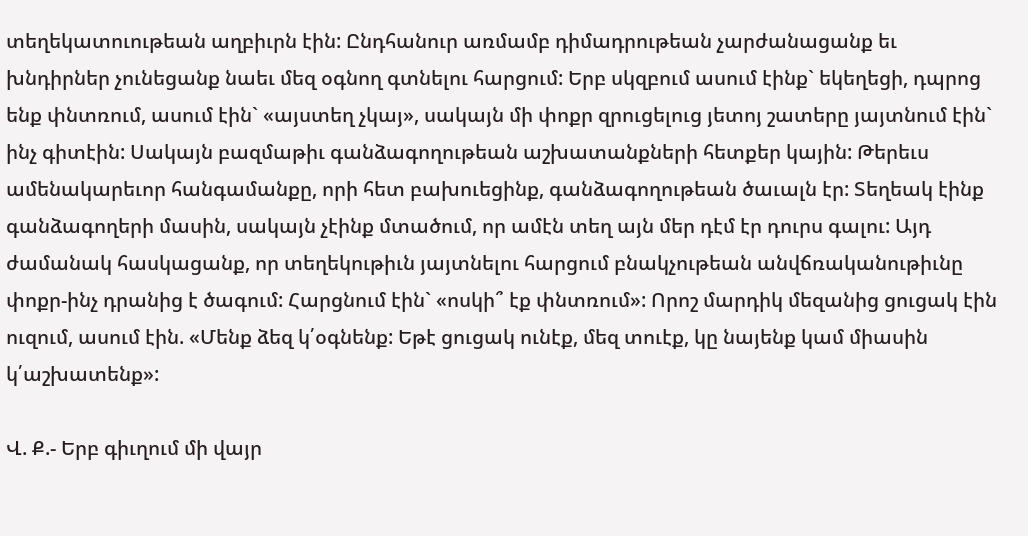տեղեկատուութեան աղբիւրն էին: Ընդհանուր առմամբ դիմադրութեան չարժանացանք եւ խնդիրներ չունեցանք նաեւ մեզ օգնող գտնելու հարցում: Երբ սկզբում ասում էինք` եկեղեցի, դպրոց ենք փնտռում, ասում էին` «այստեղ չկայ», սակայն մի փոքր զրուցելուց յետոյ շատերը յայտնում էին` ինչ գիտէին: Սակայն բազմաթիւ գանձագողութեան աշխատանքների հետքեր կային: Թերեւս ամենակարեւոր հանգամանքը, որի հետ բախուեցինք, գանձագողութեան ծաւալն էր: Տեղեակ էինք գանձագողերի մասին, սակայն չէինք մտածում, որ ամէն տեղ այն մեր դէմ էր դուրս գալու: Այդ ժամանակ հասկացանք, որ տեղեկութիւն յայտնելու հարցում բնակչութեան անվճռականութիւնը փոքր-ինչ դրանից է ծագում: Հարցնում էին` «ոսկի՞ էք փնտռում»: Որոշ մարդիկ մեզանից ցուցակ էին ուզում, ասում էին. «Մենք ձեզ կ՛օգնենք: Եթէ ցուցակ ունէք, մեզ տուէք, կը նայենք կամ միասին կ՛աշխատենք»:

Վ. Ք.- Երբ գիւղում մի վայր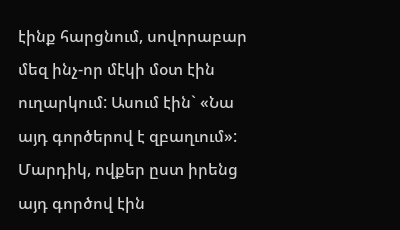էինք հարցնում, սովորաբար մեզ ինչ-որ մէկի մօտ էին ուղարկում: Ասում էին` «Նա այդ գործերով է զբաղւում»: Մարդիկ, ովքեր ըստ իրենց այդ գործով էին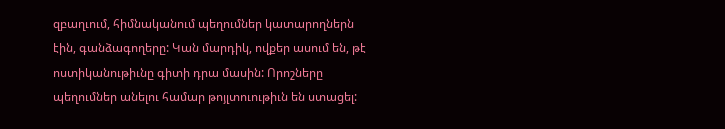զբաղւում, հիմնականում պեղումներ կատարողներն էին, գանձագողերը: Կան մարդիկ, ովքեր ասում են, թէ ոստիկանութիւնը գիտի դրա մասին: Որոշները պեղումներ անելու համար թոյլտուութիւն են ստացել: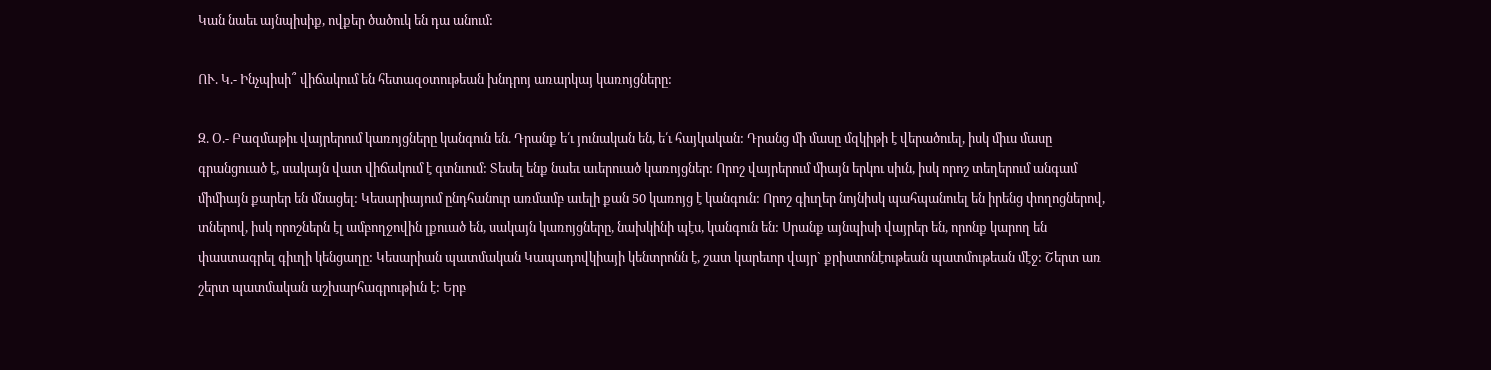Կան նաեւ այնպիսիք, ովքեր ծածուկ են դա անում:

ՈՒ. Կ.- Ինչպիսի՞ վիճակում են հետազօտութեան խնդրոյ առարկայ կառոյցները:

Զ. Օ.- Բազմաթիւ վայրերում կառոյցները կանգուն են. Դրանք ե՛ւ յունական են, ե՛ւ հայկական: Դրանց մի մասը մզկիթի է վերածուել, իսկ միւս մասը գրանցուած է, սակայն վատ վիճակում է գտնւում: Տեսել ենք նաեւ աւերուած կառոյցներ: Որոշ վայրերում միայն երկու սիւն, իսկ որոշ տեղերում անգամ միմիայն քարեր են մնացել: Կեսարիայում ընդհանուր առմամբ աւելի քան 50 կառոյց է կանգուն: Որոշ գիւղեր նոյնիսկ պահպանուել են իրենց փողոցներով, տներով, իսկ որոշներն էլ ամբողջովին լքուած են, սակայն կառոյցները, նախկինի պէս, կանգուն են: Սրանք այնպիսի վայրեր են, որոնք կարող են փաստագրել գիւղի կենցաղը: Կեսարիան պատմական Կապադովկիայի կենտրոնն է, շատ կարեւոր վայր` քրիստոնէութեան պատմութեան մէջ: Շերտ առ շերտ պատմական աշխարհագրութիւն է: Երբ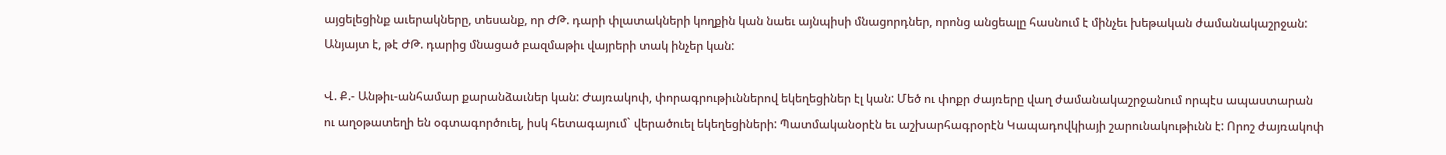այցելեցինք աւերակները, տեսանք, որ ԺԹ. դարի փլատակների կողքին կան նաեւ այնպիսի մնացորդներ, որոնց անցեալը հասնում է մինչեւ խեթական ժամանակաշրջան: Անյայտ է, թէ ԺԹ. դարից մնացած բազմաթիւ վայրերի տակ ինչեր կան:

Վ. Ք.- Անթիւ-անհամար քարանձաւներ կան: Ժայռակոփ, փորագրութիւններով եկեղեցիներ էլ կան: Մեծ ու փոքր ժայռերը վաղ ժամանակաշրջանում որպէս ապաստարան ու աղօթատեղի են օգտագործուել, իսկ հետագայում` վերածուել եկեղեցիների: Պատմականօրէն եւ աշխարհագրօրէն Կապադովկիայի շարունակութիւնն է: Որոշ ժայռակոփ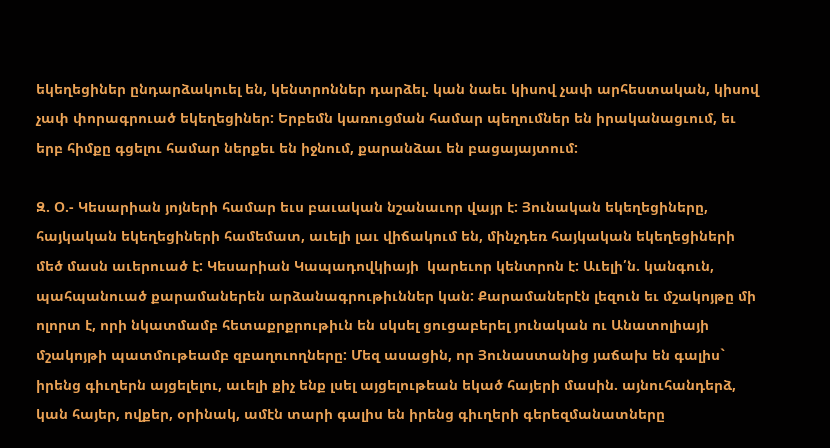եկեղեցիներ ընդարձակուել են, կենտրոններ դարձել. կան նաեւ կիսով չափ արհեստական, կիսով չափ փորագրուած եկեղեցիներ: Երբեմն կառուցման համար պեղումներ են իրականացւում, եւ երբ հիմքը գցելու համար ներքեւ են իջնում, քարանձաւ են բացայայտում:

Զ. Օ.- Կեսարիան յոյների համար եւս բաւական նշանաւոր վայր է: Յունական եկեղեցիները, հայկական եկեղեցիների համեմատ, աւելի լաւ վիճակում են, մինչդեռ հայկական եկեղեցիների մեծ մասն աւերուած է: Կեսարիան Կապադովկիայի  կարեւոր կենտրոն է: Աւելի՛ն. կանգուն, պահպանուած քարամաներեն արձանագրութիւններ կան: Քարամաներէն լեզուն եւ մշակոյթը մի ոլորտ է, որի նկատմամբ հետաքրքրութիւն են սկսել ցուցաբերել յունական ու Անատոլիայի մշակոյթի պատմութեամբ զբաղուողները: Մեզ ասացին, որ Յունաստանից յաճախ են գալիս` իրենց գիւղերն այցելելու, աւելի քիչ ենք լսել այցելութեան եկած հայերի մասին. այնուհանդերձ, կան հայեր, ովքեր, օրինակ, ամէն տարի գալիս են իրենց գիւղերի գերեզմանատները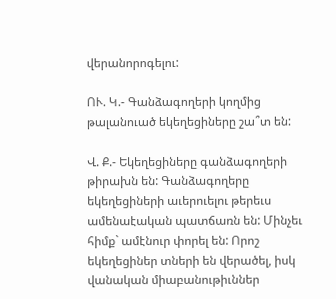վերանորոգելու:

ՈՒ. Կ.- Գանձագողերի կողմից թալանուած եկեղեցիները շա՞տ են:

Վ. Ք.- Եկեղեցիները գանձագողերի թիրախն են: Գանձագողերը եկեղեցիների աւերուելու թերեւս ամենաէական պատճառն են: Մինչեւ հիմք` ամէնուր փորել են: Որոշ եկեղեցիներ տների են վերածել, իսկ վանական միաբանութիւններ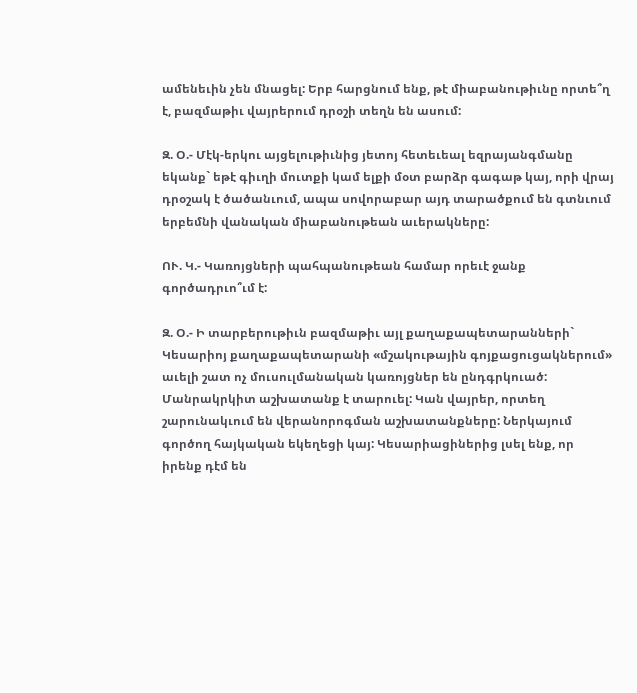ամենեւին չեն մնացել: Երբ հարցնում ենք, թէ միաբանութիւնը որտե՞ղ է, բազմաթիւ վայրերում դրօշի տեղն են ասում:

Զ. Օ.- Մէկ-երկու այցելութիւնից յետոյ հետեւեալ եզրայանգմանը եկանք` եթէ գիւղի մուտքի կամ ելքի մօտ բարձր գագաթ կայ, որի վրայ դրօշակ է ծածանւում, ապա սովորաբար այդ տարածքում են գտնւում երբեմնի վանական միաբանութեան աւերակները:

ՈՒ. Կ.- Կառոյցների պահպանութեան համար որեւէ ջանք գործադրւո՞ւմ է:

Զ. Օ.- Ի տարբերութիւն բազմաթիւ այլ քաղաքապետարանների` Կեսարիոյ քաղաքապետարանի «մշակութային գոյքացուցակներում» աւելի շատ ոչ մուսուլմանական կառոյցներ են ընդգրկուած: Մանրակրկիտ աշխատանք է տարուել: Կան վայրեր, որտեղ շարունակւում են վերանորոգման աշխատանքները: Ներկայում գործող հայկական եկեղեցի կայ: Կեսարիացիներից լսել ենք, որ իրենք դէմ են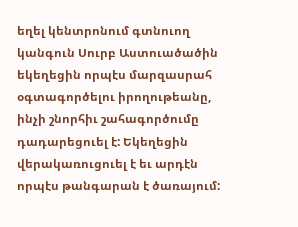եղել կենտրոնում գտնուող կանգուն Սուրբ Աստուածածին եկեղեցին որպէս մարզասրահ օգտագործելու իրողութեանը, ինչի շնորհիւ շահագործումը դադարեցուել է: Եկեղեցին վերակառուցուել է եւ արդէն որպէս թանգարան է ծառայում: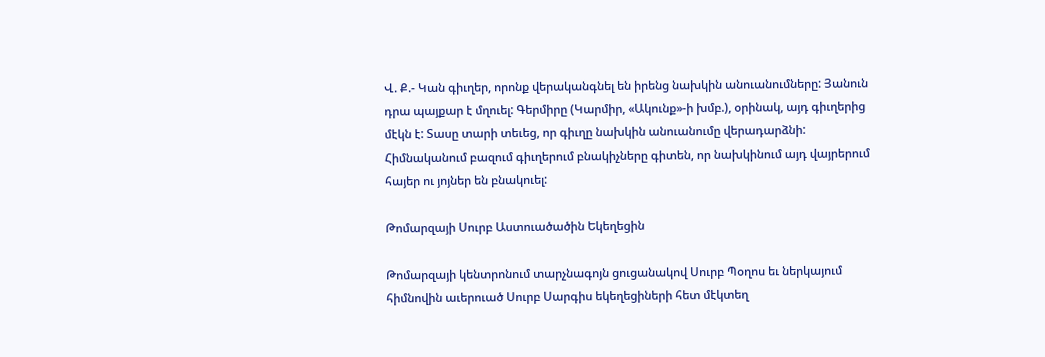Վ. Ք.- Կան գիւղեր, որոնք վերականգնել են իրենց նախկին անուանումները: Յանուն դրա պայքար է մղուել: Գերմիրը (Կարմիր, «Ակունք»-ի խմբ.), օրինակ, այդ գիւղերից մէկն է: Տասը տարի տեւեց, որ գիւղը նախկին անուանումը վերադարձնի: Հիմնականում բազում գիւղերում բնակիչները գիտեն, որ նախկինում այդ վայրերում հայեր ու յոյներ են բնակուել:

Թոմարզայի Սուրբ Աստուածածին Եկեղեցին

Թոմարզայի կենտրոնում տարչնագոյն ցուցանակով Սուրբ Պօղոս եւ ներկայում հիմնովին աւերուած Սուրբ Սարգիս եկեղեցիների հետ մէկտեղ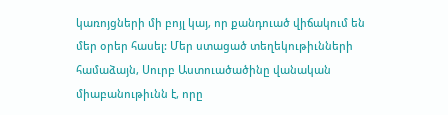կառոյցների մի բոյլ կայ, որ քանդուած վիճակում են մեր օրեր հասել: Մեր ստացած տեղեկութիւնների համաձայն, Սուրբ Աստուածածինը վանական միաբանութիւնն է, որը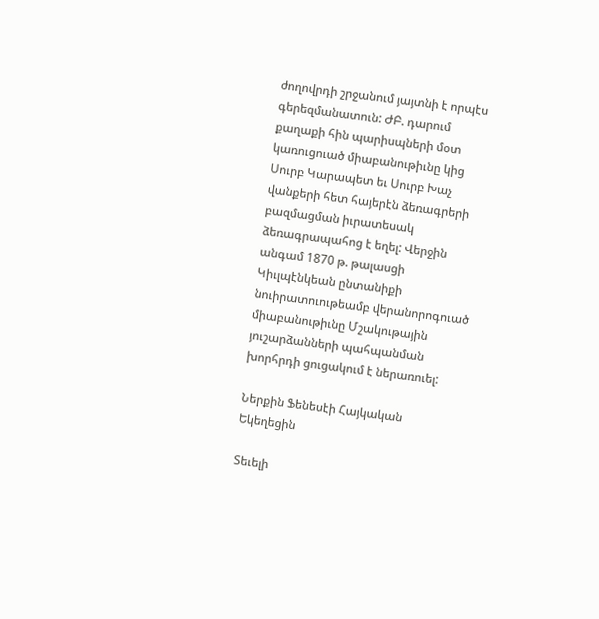ժողովրդի շրջանում յայտնի է որպէս գերեզմանատուն: ԺԲ. դարում քաղաքի հին պարիսպների մօտ կառուցուած միաբանութիւնը կից Սուրբ Կարապետ եւ Սուրբ Խաչ վանքերի հետ հայերէն ձեռագրերի բազմացման իւրատեսակ ձեռագրապահոց է եղել: Վերջին անգամ 1870 թ. թալասցի Կիւլպէնկեան ընտանիքի նուիրատուութեամբ վերանորոգուած միաբանութիւնը Մշակութային յուշարձանների պահպանման խորհրդի ցուցակում է ներառուել:

Ներքին Ֆենեսէի Հայկական Եկեղեցին

Տեւելի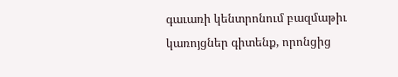գաւառի կենտրոնում բազմաթիւ կառոյցներ գիտենք, որոնցից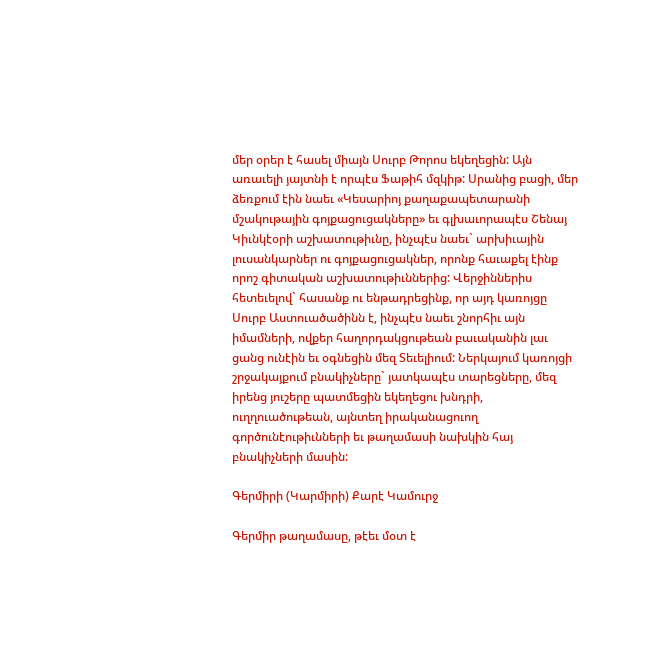մեր օրեր է հասել միայն Սուրբ Թորոս եկեղեցին: Այն առաւելի յայտնի է որպէս Ֆաթիհ մզկիթ: Սրանից բացի, մեր ձեռքում էին նաեւ «Կեսարիոյ քաղաքապետարանի մշակութային գոյքացուցակները» եւ գլխաւորապէս Շենայ Կիւնկէօրի աշխատութիւնը, ինչպէս նաեւ` արխիւային լուսանկարներ ու գոյքացուցակներ, որոնք հաւաքել էինք որոշ գիտական աշխատութիւններից: Վերջիններիս հետեւելով` հասանք ու ենթադրեցինք, որ այդ կառոյցը Սուրբ Աստուածածինն է, ինչպէս նաեւ շնորհիւ այն իմամների, ովքեր հաղորդակցութեան բաւականին լաւ ցանց ունէին եւ օգնեցին մեզ Տեւելիում: Ներկայում կառոյցի շրջակայքում բնակիչները` յատկապէս տարեցները, մեզ իրենց յուշերը պատմեցին եկեղեցու խնդրի, ուղղուածութեան, այնտեղ իրականացուող գործունէութիւնների եւ թաղամասի նախկին հայ բնակիչների մասին:

Գերմիրի (Կարմիրի) Քարէ Կամուրջ

Գերմիր թաղամասը, թէեւ մօտ է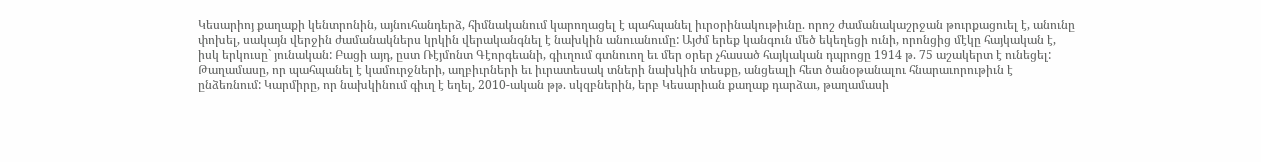Կեսարիոյ քաղաքի կենտրոնին, այնուհանդերձ, հիմնականում կարողացել է պահպանել իւրօրինակութիւնը. որոշ ժամանակաշրջան թուրքացուել է, անունը փոխել, սակայն վերջին ժամանակներս կրկին վերականգնել է նախկին անուանումը: Այժմ երեք կանգուն մեծ եկեղեցի ունի, որոնցից մէկը հայկական է, իսկ երկուսը` յունական: Բացի այդ, ըստ Ռէյմոնտ Գէորգեանի, գիւղում գտնուող եւ մեր օրեր չհասած հայկական դպրոցը 1914 թ. 75 աշակերտ է ունեցել: Թաղամասը, որ պահպանել է կամուրջների, աղբիւրների եւ իւրատեսակ տների նախկին տեսքը, անցեալի հետ ծանօթանալու հնարաւորութիւն է ընձեռնում: Կարմիրը, որ նախկինում գիւղ է եղել, 2010-ական թթ. սկզբներին, երբ Կեսարիան քաղաք դարձաւ, թաղամասի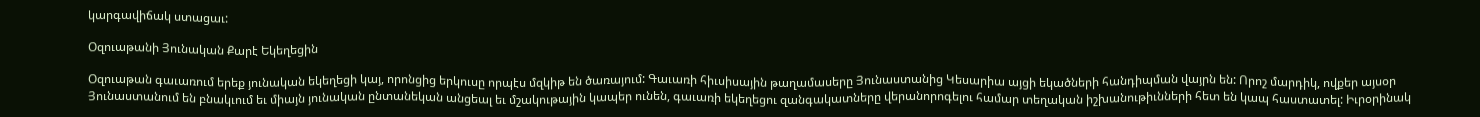կարգավիճակ ստացաւ:

Օզուաթանի Յունական Քարէ Եկեղեցին

Օզուաթան գաւառում երեք յունական եկեղեցի կայ, որոնցից երկուսը որպէս մզկիթ են ծառայում: Գաւառի հիւսիսային թաղամասերը Յունաստանից Կեսարիա այցի եկածների հանդիպման վայրն են: Որոշ մարդիկ, ովքեր այսօր Յունաստանում են բնակւում եւ միայն յունական ընտանեկան անցեալ եւ մշակութային կապեր ունեն, գաւառի եկեղեցու զանգակատները վերանորոգելու համար տեղական իշխանութիւնների հետ են կապ հաստատել: Իւրօրինակ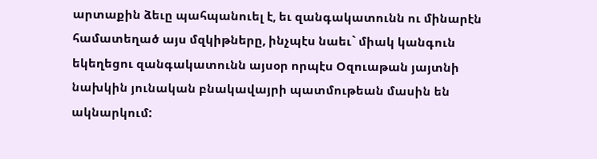արտաքին ձեւը պահպանուել է, եւ զանգակատունն ու մինարէն համատեղած այս մզկիթները, ինչպէս նաեւ` միակ կանգուն եկեղեցու զանգակատունն այսօր որպէս Օզուաթան յայտնի նախկին յունական բնակավայրի պատմութեան մասին են ակնարկում: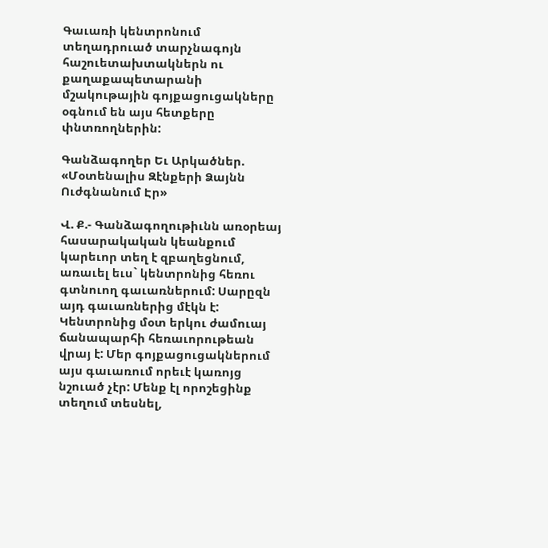Գաւառի կենտրոնում տեղադրուած տարչնագոյն հաշուետախտակներն ու քաղաքապետարանի մշակութային գոյքացուցակները օգնում են այս հետքերը փնտռողներին:

Գանձագողեր Եւ Արկածներ. «Մօտենալիս Զէնքերի Ձայնն Ուժգնանում Էր»

Վ. Ք.- Գանձագողութիւնն առօրեայ հասարակական կեանքում կարեւոր տեղ է զբաղեցնում, առաւել եւս` կենտրոնից հեռու գտնուող գաւառներում: Սարըզն այդ գաւառներից մէկն է: Կենտրոնից մօտ երկու ժամուայ ճանապարհի հեռաւորութեան վրայ է: Մեր գոյքացուցակներում այս գաւառում որեւէ կառոյց նշուած չէր: Մենք էլ որոշեցինք տեղում տեսնել,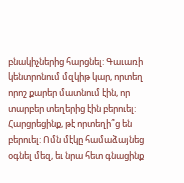բնակիչներից հարցնել: Գաւառի կենտրոնում մզկիթ կար, որտեղ որոշ քարեր մատնում էին, որ տարբեր տեղերից էին բերուել: Հարցրեցինք, թէ որտեղի՞ց են բերուել: Ոմն մէկը համաձայնեց օգնել մեզ, եւ նրա հետ գնացինք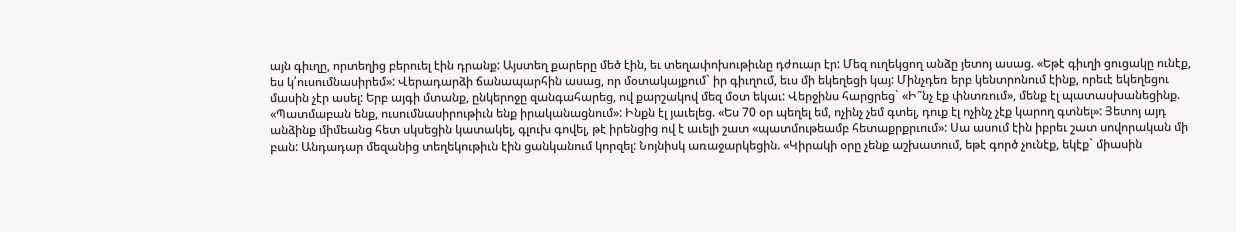այն գիւղը, որտեղից բերուել էին դրանք: Այստեղ քարերը մեծ էին, եւ տեղափոխութիւնը դժուար էր: Մեզ ուղեկցող անձը յետոյ ասաց. «Եթէ գիւղի ցուցակը ունէք, ես կ՛ուսումնասիրեմ»: Վերադարձի ճանապարհին ասաց, որ մօտակայքում` իր գիւղում, եւս մի եկեղեցի կայ: Մինչդեռ երբ կենտրոնում էինք, որեւէ եկեղեցու մասին չէր ասել: Երբ այգի մտանք, ընկերոջը զանգահարեց, ով քարշակով մեզ մօտ եկաւ: Վերջինս հարցրեց` «Ի՞նչ էք փնտռում», մենք էլ պատասխանեցինք. «Պատմաբան ենք, ուսումնասիրութիւն ենք իրականացնում»: Ինքն էլ յաւելեց. «Ես 70 օր պեղել եմ, ոչինչ չեմ գտել, դուք էլ ոչինչ չէք կարող գտնել»: Յետոյ այդ անձինք միմեանց հետ սկսեցին կատակել, գլուխ գովել, թէ իրենցից ով է աւելի շատ «պատմութեամբ հետաքրքրւում»: Սա ասում էին իբրեւ շատ սովորական մի բան: Անդադար մեզանից տեղեկութիւն էին ցանկանում կորզել: Նոյնիսկ առաջարկեցին. «Կիրակի օրը չենք աշխատում, եթէ գործ չունէք, եկէք` միասին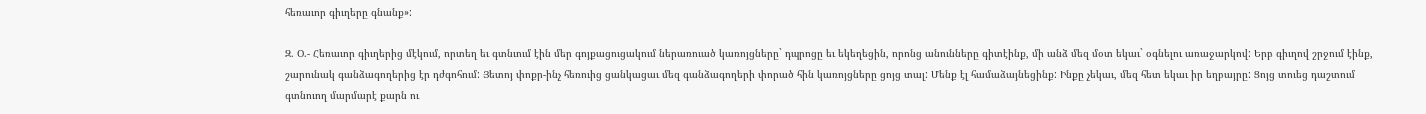հեռաւոր գիւղերը գնանք»:

Զ. Օ.- Հեռաւոր գիւղերից մէկում, որտեղ եւ գտնւում էին մեր գոյքացուցակում ներառուած կառոյցները` դպրոցը եւ եկեղեցին, որոնց անունները գիտէինք, մի անձ մեզ մօտ եկաւ` օգնելու առաջարկով: Երբ գիւղով շրջում էինք, շարունակ գանձագողերից էր դժգոհում: Յետոյ փոքր-ինչ հեռուից ցանկացաւ մեզ գանձագողերի փորած հին կառոյցները ցոյց տալ: Մենք էլ համաձայնեցինք: Ինքը չեկաւ, մեզ հետ եկաւ իր եղբայրը: Ցոյց տուեց դաշտում գտնուող մարմարէ քարն ու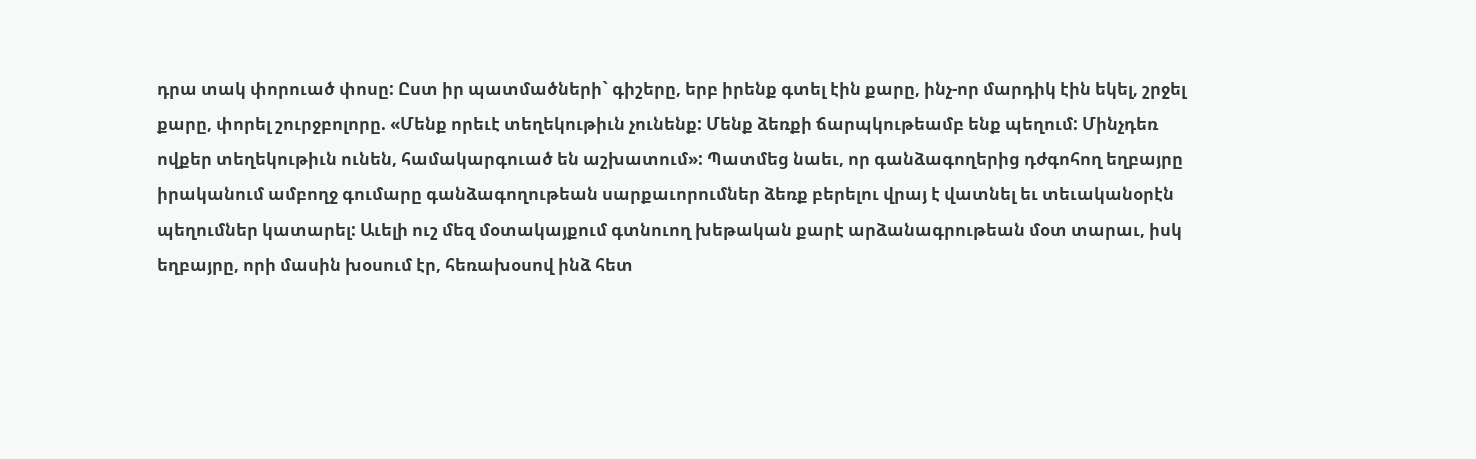դրա տակ փորուած փոսը: Ըստ իր պատմածների` գիշերը, երբ իրենք գտել էին քարը, ինչ-որ մարդիկ էին եկել, շրջել քարը, փորել շուրջբոլորը. «Մենք որեւէ տեղեկութիւն չունենք: Մենք ձեռքի ճարպկութեամբ ենք պեղում: Մինչդեռ ովքեր տեղեկութիւն ունեն, համակարգուած են աշխատում»: Պատմեց նաեւ, որ գանձագողերից դժգոհող եղբայրը իրականում ամբողջ գումարը գանձագողութեան սարքաւորումներ ձեռք բերելու վրայ է վատնել եւ տեւականօրէն պեղումներ կատարել: Աւելի ուշ մեզ մօտակայքում գտնուող խեթական քարէ արձանագրութեան մօտ տարաւ, իսկ եղբայրը, որի մասին խօսում էր, հեռախօսով ինձ հետ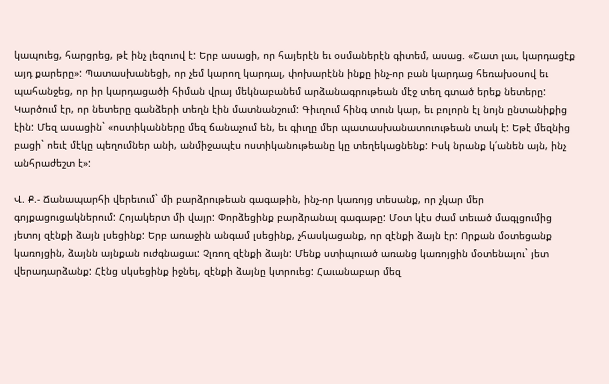կապուեց, հարցրեց, թէ ինչ լեզուով է: Երբ ասացի, որ հայերէն եւ օսմաներէն գիտեմ, ասաց. «Շատ լաւ, կարդացէք այդ քարերը»: Պատասխանեցի, որ չեմ կարող կարդալ, փոխարէնն ինքը ինչ-որ բան կարդաց հեռախօսով եւ պահանջեց, որ իր կարդացածի հիման վրայ մեկնաբանեմ արձանագրութեան մէջ տեղ գտած երեք նետերը: Կարծում էր, որ նետերը գանձերի տեղն էին մատնանշում: Գիւղում հինգ տուն կար, եւ բոլորն էլ նոյն ընտանիքից էին: Մեզ ասացին` «ոստիկանները մեզ ճանաչում են, եւ գիւղը մեր պատասխանատուութեան տակ է: Եթէ մեզնից բացի` ոեւէ մէկը պեղումներ անի, անմիջապէս ոստիկանութեանը կը տեղեկացնենք: Իսկ նրանք կ՛անեն այն, ինչ անհրաժեշտ է»:

Վ. Ք.- Ճանապարհի վերեւում` մի բարձրութեան գագաթին, ինչ-որ կառոյց տեսանք, որ չկար մեր գոյքացուցակներում: Հոյակերտ մի վայր: Փորձեցինք բարձրանալ գագաթը: Մօտ կէս ժամ տեւած մագլցումից յետոյ զէնքի ձայն լսեցինք: Երբ առաջին անգամ լսեցինք, չհասկացանք, որ զէնքի ձայն էր: Որքան մօտեցանք կառոյցին, ձայնն այնքան ուժգնացաւ: Չլռող զէնքի ձայն: Մենք ստիպուած առանց կառոյցին մօտենալու` յետ վերադարձանք: Հէնց սկսեցինք իջնել, զէնքի ձայնը կտրուեց: Հաւանաբար մեզ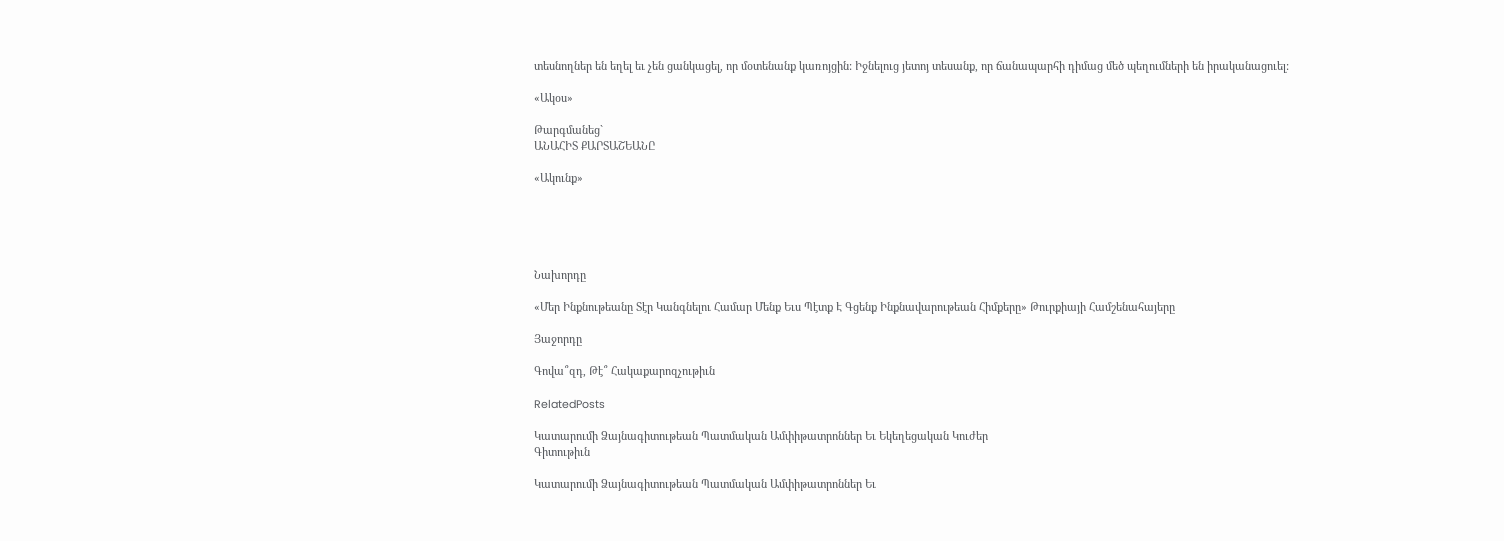տեսնողներ են եղել եւ չեն ցանկացել, որ մօտենանք կառոյցին: Իջնելուց յետոյ տեսանք, որ ճանապարհի դիմաց մեծ պեղումների են իրականացուել:

«Ակօս»

Թարգմանեց`
ԱՆԱՀԻՏ ՔԱՐՏԱՇԵԱՆԸ

«Ակունք»





Նախորդը

«Մեր Ինքնութեանը Տէր Կանգնելու Համար Մենք Եւս Պէտք Է Գցենք Ինքնավարութեան Հիմքերը» Թուրքիայի Համշենահայերը

Յաջորդը

Գովա՞զդ, Թէ՞ Հակաքարոզչութիւն

RelatedPosts

Կատարումի Ձայնագիտութեան Պատմական Ամփիթատրոններ Եւ Եկեղեցական Կուժեր
Գիտութիւն

Կատարումի Ձայնագիտութեան Պատմական Ամփիթատրոններ Եւ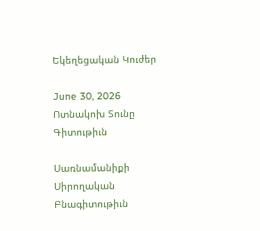Եկեղեցական Կուժեր

June 30, 2026
Ոտնակոխ Տունը
Գիտութիւն

Սառնամանիքի Սիրողական Բնագիտութիւն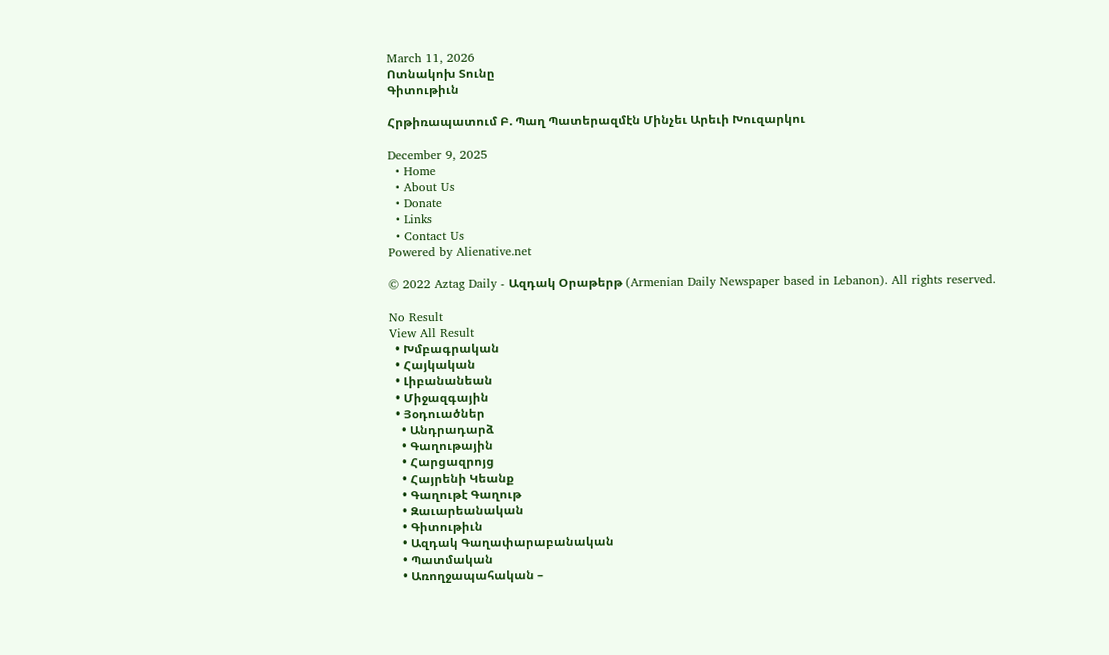March 11, 2026
Ոտնակոխ Տունը
Գիտութիւն

Հրթիռապատում Բ. Պաղ Պատերազմէն Մինչեւ Արեւի Խուզարկու

December 9, 2025
  • Home
  • About Us
  • Donate
  • Links
  • Contact Us
Powered by Alienative.net

© 2022 Aztag Daily - Ազդակ Օրաթերթ (Armenian Daily Newspaper based in Lebanon). All rights reserved.

No Result
View All Result
  • Խմբագրական
  • Հայկական
  • Լիբանանեան
  • Միջազգային
  • Յօդուածներ
    • Անդրադարձ
    • Գաղութային
    • Հարցազրոյց
    • Հայրենի Կեանք
    • Գաղութէ Գաղութ
    • Զաւարեանական
    • Գիտութիւն
    • Ազդակ Գաղափարաբանական
    • Պատմական
    • Առողջապահական –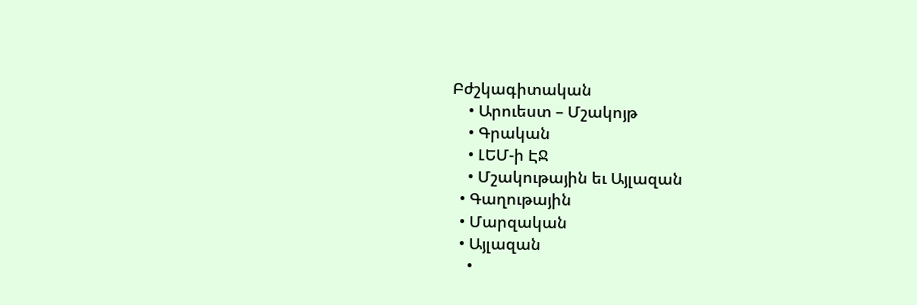Բժշկագիտական
    • Արուեստ – Մշակոյթ
    • Գրական
    • ԼԵՄ-ի ԷՋ
    • Մշակութային եւ Այլազան
  • Գաղութային
  • Մարզական
  • Այլազան
    •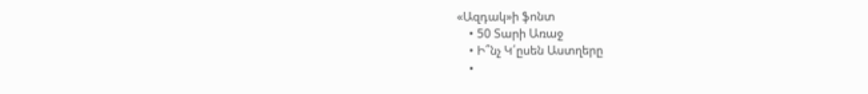«Ազդակ»ի ֆոնտ
    • 50 Տարի Առաջ
    • Ի՞նչ Կ՛ըսեն Աստղերը
    •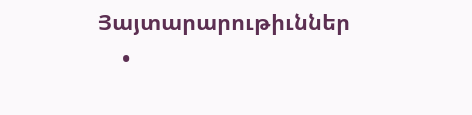Յայտարարութիւններ
    •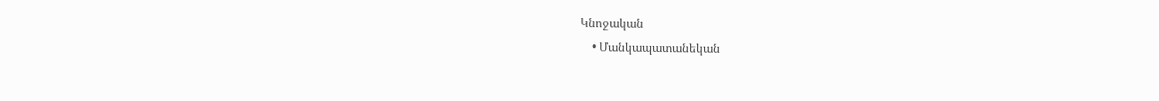Կնոջական
    • Մանկապատանեկան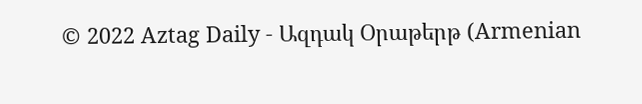© 2022 Aztag Daily - Ազդակ Օրաթերթ (Armenian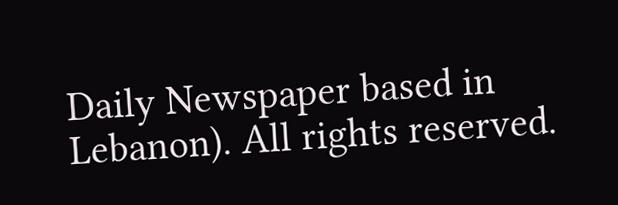Daily Newspaper based in Lebanon). All rights reserved.